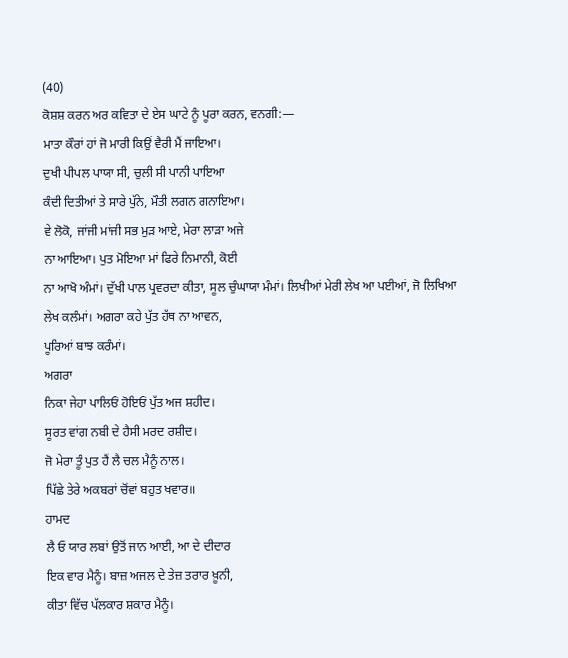(40)
ਕੋਸ਼ਸ਼ ਕਰਨ ਅਰ ਕਵਿਤਾ ਦੇ ਏਸ ਘਾਟੇ ਨੂੰ ਪੂਰਾ ਕਰਨ, ਵਨਗੀ:―
ਮਾਤਾ ਕੌਰਾਂ ਹਾਂ ਜੋ ਮਾਰੀ ਕਿਉਂ ਵੈਰੀ ਮੈਂ ਜਾਇਆ।
ਦੁਖੀ ਪੀਪਲ ਪਾਯਾ ਸੀ, ਚੁਲੀ ਸੀ ਪਾਨੀ ਪਾਇਆ
ਕੰਦੀ ਦਿਤੀਆਂ ਤੇ ਸਾਰੇ ਪੁੱਨੇ, ਮੌਤੀ ਲਗਨ ਗਨਾਇਆ।
ਵੇ ਲੋਕੋ, ਜਾਂਜੀ ਮਾਂਜੀ ਸਭ ਮੁੜ ਆਏ, ਮੇਰਾ ਲਾੜਾ ਅਜੇ
ਨਾ ਆਇਆ। ਪੁਤ ਮੋਇਆ ਮਾਂ ਫਿਰੇ ਨਿਮਾਨੀ, ਕੋਈ
ਨਾ ਆਖੋ ਅੰਮਾਂ। ਦੁੱਖੀ ਪਾਲ ਪ੍ਰਵਰਦਾ ਕੀਤਾ, ਸੂਲ ਚੁੰਘਾਯਾ ਮੰਮਾਂ। ਲਿਖੀਆਂ ਮੇਰੀ ਲੇਖ ਆ ਪਈਆਂ, ਜੋ ਲਿਖਿਆ
ਲੇਖ ਕਲੰਮਾਂ। ਅਗਰਾ ਕਹੇ ਪੁੱਤ ਹੱਥ ਨਾ ਆਵਨ,
ਪੂਰਿਆਂ ਬਾਝ ਕਰੰਮਾਂ।
ਅਗਰਾ
ਨਿਕਾ ਜੇਹਾ ਪਾਲਿਓਂ ਹੋਇਓਂ ਪੁੱਤ ਅਜ ਸ਼ਹੀਦ।
ਸੂਰਤ ਵਾਂਗ ਨਬੀ ਦੇ ਹੈਸੀ ਮਰਦ ਰਸ਼ੀਦ।
ਜੋ ਮੇਰਾ ਤੂੰ ਪੁਤ ਹੈਂ ਲੈ ਚਲ ਮੈਨੂੰ ਨਾਲ।
ਪਿੱਛੇ ਤੇਰੇ ਅਕਬਰਾਂ ਚੋਂਵਾਂ ਬਹੁਤ ਖਵਾਰ॥
ਹਾਮਦ
ਲੈ ਓ ਯਾਰ ਲਬਾਂ ਉਤੋਂ ਜਾਨ ਆਈ, ਆ ਦੇ ਦੀਦਾਰ
ਇਕ ਵਾਰ ਮੈਨੂੰ। ਬਾਜ਼ ਅਜਲ ਦੇ ਤੇਜ਼ ਤਰਾਰ ਖ਼ੂਨੀ,
ਕੀਤਾ ਵਿੱਚ ਪੱਲਕਾਰ ਸ਼ਕਾਰ ਮੈਨੂੰ।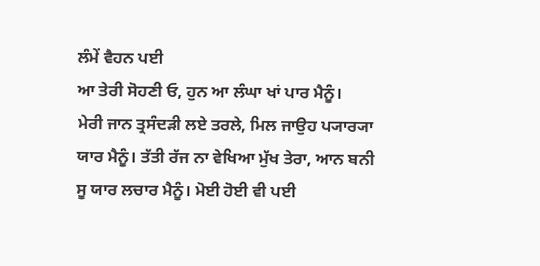ਲੰਮੇਂ ਵੈਹਨ ਪਈ
ਆ ਤੇਰੀ ਸੋਹਣੀ ਓ, ਹੁਨ ਆ ਲੰਘਾ ਖਾਂ ਪਾਰ ਮੈਨੂੰ।
ਮੇਰੀ ਜਾਨ ਤ੍ਰਸੰਦੜੀ ਲਏ ਤਰਲੇ, ਮਿਲ ਜਾਉਹ ਪ੍ਯਾਰ੍ਯਾ
ਯਾਰ ਮੈਨੂੰ। ਤੱਤੀ ਰੱਜ ਨਾ ਵੇਖਿਆ ਮੁੱਖ ਤੇਰਾ, ਆਨ ਬਨੀ
ਸੂ ਯਾਰ ਲਚਾਰ ਮੈਨੂੰ। ਮੋਈ ਹੋਈ ਵੀ ਪਈ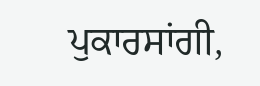ਪੁਕਾਰਸਾਂਗੀ,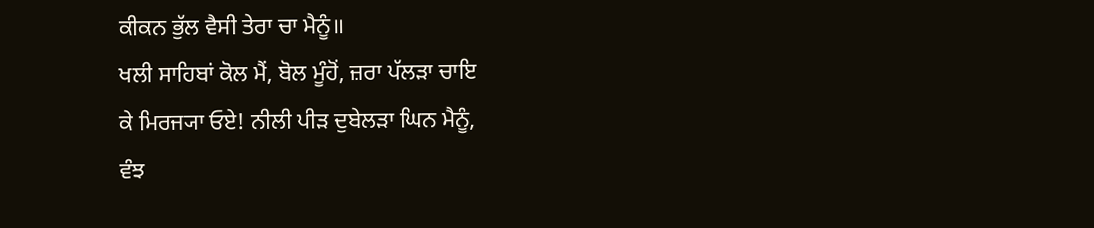ਕੀਕਨ ਭੁੱਲ ਵੈਸੀ ਤੇਰਾ ਚਾ ਮੈਨੂੰ॥
ਖਲੀ ਸਾਹਿਬਾਂ ਕੋਲ ਮੈਂ, ਬੋਲ ਮੂੰਹੋਂ, ਜ਼ਰਾ ਪੱਲੜਾ ਚਾਇ
ਕੇ ਮਿਰਜ੍ਯਾ ਓਏ! ਨੀਲੀ ਪੀੜ ਦੁਬੇਲੜਾ ਘਿਨ ਮੈਨੂੰ,
ਵੰਝ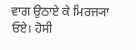ਵਾਗ ਉਠਾਏ ਕੇ ਮਿਰਜ੍ਯਾ ਓਏ। ਹੋਸੀ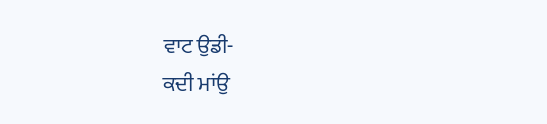ਵਾਟ ਉਡੀ-
ਕਦੀ ਮਾਂਉ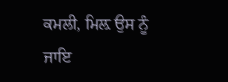ਕਮਲੀ, ਮਿਲ਼ ਉਸ ਨੂੰ ਜਾਇ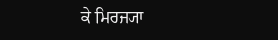ਕੇ ਮਿਰਜ੍ਯਾ